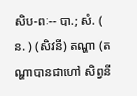សិប-ពៈ-- បា.; សំ. ( ន. ) (សិវនី) តណ្ហា (តណ្ហាបានជាហៅ សិព្វនី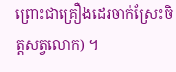ព្រោះជាគ្រឿងដេរចាក់ស្រែះចិត្តសត្វលោក) ។